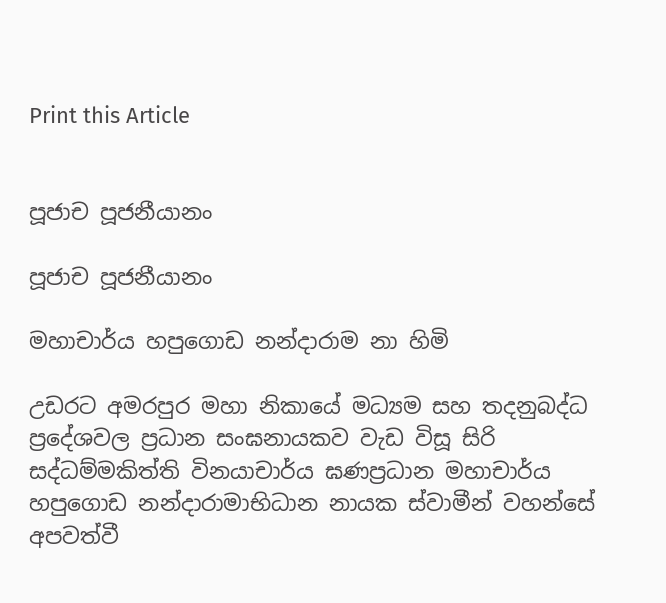Print this Article


පූජාච පූජනීයානං

පූජාච පූජනීයානං

මහාචාර්ය හපුගොඩ නන්දාරාම නා හිමි

උඩරට අමරපුර මහා නිකායේ මධ්‍යම සහ තදනුබද්ධ ප්‍රදේශවල ප්‍රධාන සංඝනායකව වැඩ විසූ සිරි සද්ධම්මකිත්ති විනයාචාර්ය ඝණප්‍රධාන මහාචාර්ය හපුගොඩ නන්දාරාමාභිධාන නායක ස්වාමීන් වහන්සේ අපවත්වී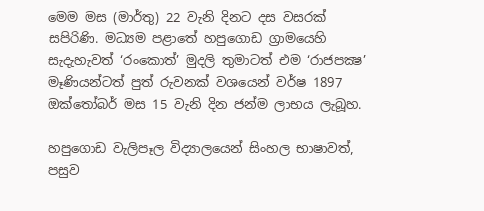මෙම මස (මාර්තු) 22 වැනි දිනට දස වසරක් සපිරිණි. මධ්‍යම පළාතේ හපුගොඩ ග්‍රාමයෙහි සැදැහැවත් ‘රංකොත්’ මුදලි තුමාටත් එම ‘රාජපක්‍ෂ’ මෑණියන්ටත් පුත් රුවනක් වශයෙන් වර්ෂ 1897 ඔක්තෝබර් මස 15 වැනි දින ජන්ම ලාභය ලැබූහ.

හපුගොඩ වැලිපෑල විද්‍යාලයෙන් සිංහල භාෂාවත්, පසුව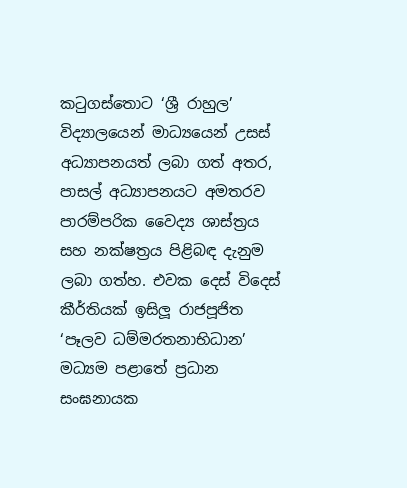කටුගස්තොට ‘ශ්‍රී රාහුල’ විද්‍යාලයෙන් මාධ්‍යයෙන් උසස් අධ්‍යාපනයත් ලබා ගත් අතර, පාසල් අධ්‍යාපනයට අමතරව පාරම්පරික වෛද්‍ය ශාස්ත්‍රය සහ නක්ෂත්‍රය පිළිබඳ දැනුම ලබා ගත්හ. එවක දෙස් විදෙස් කීර්තියක් ඉසිලූ රාජපූජිත ‘පෑලව ධම්මරතනාභිධාන’ මධ්‍යම පළාතේ ප්‍රධාන සංඝනායක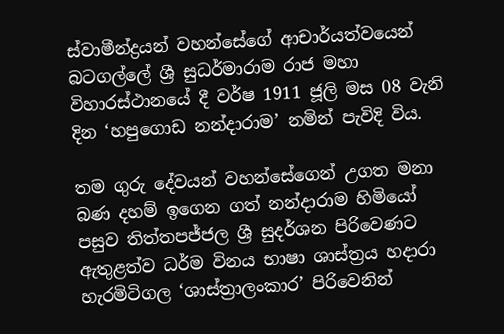ස්වාමීන්ද්‍රයන් වහන්සේගේ ආචාර්යත්වයෙන් බටගල්ලේ ශ්‍රී සුධර්මාරාම රාජ මහා විහාරස්ථානයේ දී වර්ෂ 1911 ජූලි මස 08 වැනි දින ‘හපුගොඩ නන්දාරාම’ නමින් පැවිදි විය.

තම ගුරු දේවයන් වහන්සේගෙන් උගත මනා බණ දහම් ඉගෙන ගත් නන්දාරාම හිමියෝ පසුව තිත්තපජ්ජල ශ්‍රී සුදර්ශන පිරිවෙණට ඇතුළත්ව ධර්ම විනය භාෂා ශාස්ත්‍රය හදාරා හැරමිටිගල ‘ශාස්ත්‍රාලංකාර’ පිරිවෙනින්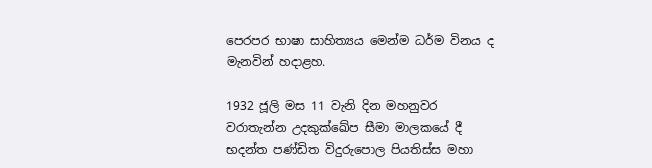පෙරපර භාෂා සාහිත්‍යය මෙන්ම ධර්ම විනය ද මැනවින් හදාළහ.

1932 ජූලි මස 11 වැනි දින මහනුවර වරාතැන්න උදකුක්ඛේප සීමා මාලකයේ දී භදන්ත පණ්ඩිත විදුරුපොල පියතිස්ස මහා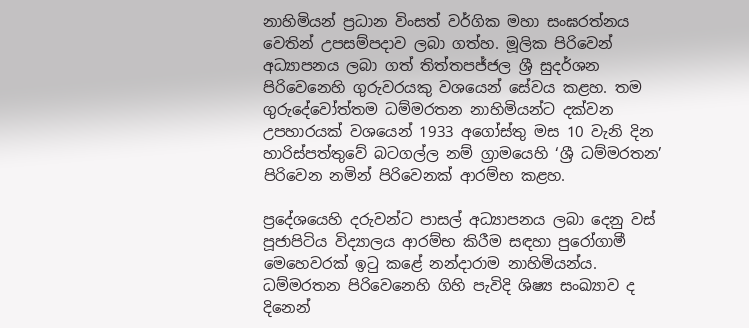නාහිමියන් ප්‍රධාන විංසත් වර්ගික මහා සංඝරත්නය වෙතින් උපසම්පදාව ලබා ගත්හ. මූලික පිරිවෙන් අධ්‍යාපනය ලබා ගත් තිත්තපජ්ජල ශ්‍රී සුදර්ශන පිරිවෙනෙහි ගුරුවරයකු වශයෙන් සේවය කළහ. තම ගුරුදේවෝත්තම ධම්මරතන නාහිමියන්ට දක්වන උපහාරයක් වශයෙන් 1933 අගෝස්තු මස 10 වැනි දින හාරිස්පත්තුවේ බටගල්ල නම් ග්‍රාමයෙහි ‘ශ්‍රී ධම්මරතන’ පිරිවෙන නමින් පිරිවෙනක් ආරම්භ කළහ.

ප්‍රදේශයෙහි දරුවන්ට පාසල් අධ්‍යාපනය ලබා දෙනු වස් පූජාපිටිය විද්‍යාලය ආරම්භ කිරීම සඳහා පුරෝගාමී මෙහෙවරක් ඉටු කළේ නන්දාරාම නාහිමියන්ය. ධම්මරතන පිරිවෙනෙහි ගිහි පැවිදි ශිෂ්‍ය සංඛ්‍යාව ද දිනෙන්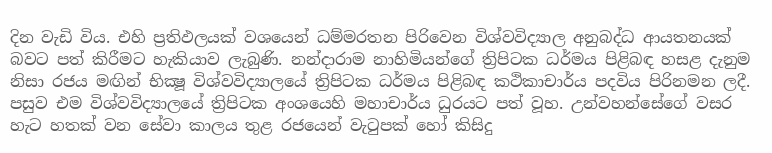දින වැඩි විය. එහි ප්‍රතිඵලයක් වශයෙන් ධම්මරතන පිරිවෙන විශ්වවිද්‍යාල අනුබද්ධ ආයතනයක් බවට පත් කිරීමට හැකියාව ලැබුණි. නන්දාරාම නාහිමියන්ගේ ත්‍රිපිටක ධර්මය පිළිබඳ හසළ දැනුම නිසා රජය මඟින් භික්‍ෂූ විශ්වවිද්‍යාලයේ ත්‍රිපිටක ධර්මය පිළිබඳ කථිකාචාර්ය පදවිය පිරිනමන ලදී. පසුව එම විශ්වවිද්‍යාලයේ ත්‍රිපිටක අංශයෙහි මහාචාර්ය ධුරයට පත් වූහ. උන්වහන්සේගේ වසර හැට හතක් වන සේවා කාලය තුළ රජයෙන් වැටුපක් හෝ කිසිදු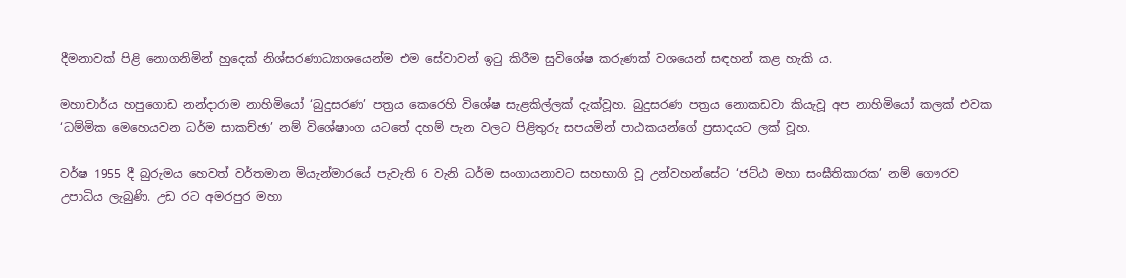දීමනාවක් පිළි නොගනිමින් හුදෙක් නිශ්සරණාධ්‍යාශයෙන්ම එම සේවාවන් ඉටු කිරීම සුවිශේෂ කරුණක් වශයෙන් සඳහන් කළ හැකි ය.

මහාචාර්ය හපුගොඩ නන්දාරාම නාහිමියෝ ‘බුදුසරණ’ පත්‍රය කෙරෙහි විශේෂ සැළකිල්ලක් දැක්වූහ. බුදුසරණ පත්‍රය නොකඩවා කියැවූ අප නාහිමියෝ කලක් එවක ‘ධම්මික මෙහෙයවන ධර්ම සාකච්ඡා’ නම් විශේෂාංග යටතේ දහම් පැන වලට පිළිතුරු සපයමින් පාඨකයන්ගේ ප්‍රසාදයට ලක් වූහ.

වර්ෂ 1955 දී බුරුමය හෙවත් වර්තමාන මියැන්මාරයේ පැවැති 6 වැනි ධර්ම සංගායනාවට සහභාගි වූ උන්වහන්සේට ‘ජට්ඨ මහා සංඝීතිකාරක’ නම් ගෞරව උපාධිය ලැබුණි. උඩ රට අමරපුර මහා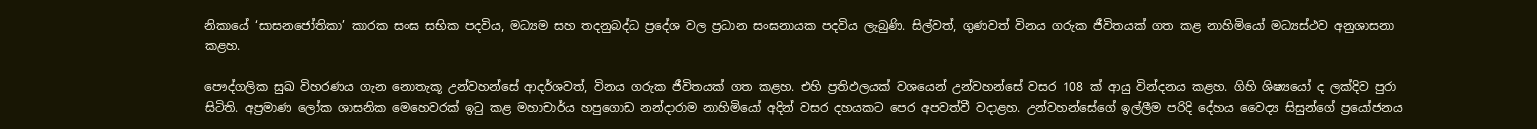නිකායේ ‘සාසනජෝතිකා’ කාරක සංඝ සභික පදවිය, මධ්‍යම සහ තදනුබද්ධ ප්‍රදේශ වල ප්‍රධාන සංඝනායක පදවිය ලැබුණි. සිල්වත්, ගුණවත් විනය ගරුක ජීවිතයක් ගත කළ නාහිමියෝ මධ්‍යස්ථව අනුශාසනා කළහ.

පෞද්ගලික සුඛ විහරණය ගැන නොතැකූ උන්වහන්සේ ආදර්ශවත්, විනය ගරුක ජීවිතයක් ගත කළහ. එහි ප්‍රතිඵලයක් වශයෙන් උන්වහන්සේ වසර 108 ක් ආයු වින්දනය කළහ. ගිහි ශිෂ්‍යයෝ ද ලක්දිව පුරා සිටිති. අප්‍රමාණ ලෝක ශාසනික මෙහෙවරක් ඉටු කළ මහාචාර්ය හපුගොඩ නන්දාරාම නාහිමියෝ අදින් වසර දහයකට පෙර අපවත්වී වදාළහ. උන්වහන්සේගේ ඉල්ලීම පරිදි දේහය වෛද්‍ය සිසුන්ගේ ප්‍රයෝජනය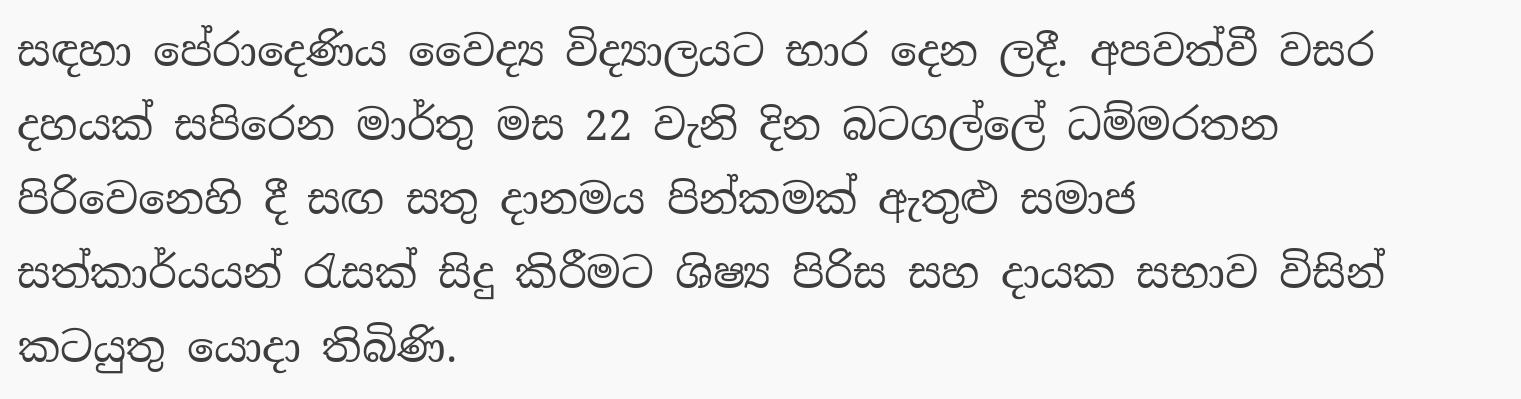සඳහා පේරාදෙණිය වෛද්‍ය විද්‍යාලයට භාර දෙන ලදී. අපවත්වී වසර දහයක් සපිරෙන මාර්තු මස 22 වැනි දින බටගල්ලේ ධම්මරතන පිරිවෙනෙහි දී සඟ සතු දානමය පින්කමක් ඇතුළු සමාජ සත්කාර්යයන් රැසක් සිදු කිරීමට ශිෂ්‍ය පිරිස සහ දායක සභාව විසින් කටයුතු යොදා තිබිණි.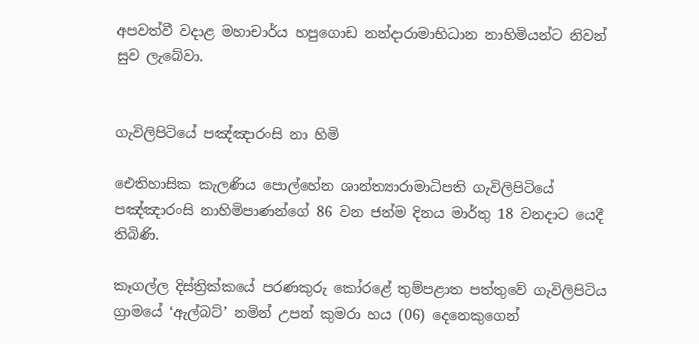අපවත්වී වදාළ මහාචාර්ය හපුගොඩ නන්දාරාමාභිධාන නාහිමියන්ට නිවන් සුව ලැබේවා.


ගැවිලිපිටියේ පඤ්ඤාරංසි නා හිමි

ඓතිහාසික කැලණිය පොල්හේන ශාන්ත්‍යාරාමාධිපති ගැවිලිපිටියේ පඤ්ඤාරංසි නාහිමිපාණන්ගේ 86 වන ජන්ම දිනය මාර්තු 18 වනදාට යෙදී තිබිණි.

කෑගල්ල දිස්ත්‍රික්කයේ පරණකුරු කෝරළේ තුම්පළාත පත්තුවේ ගැවිලිපිටිය ග්‍රාමයේ ‘ඇල්බට්’ නමින් උපන් කුමරා හය (06) දෙනෙකුගෙන්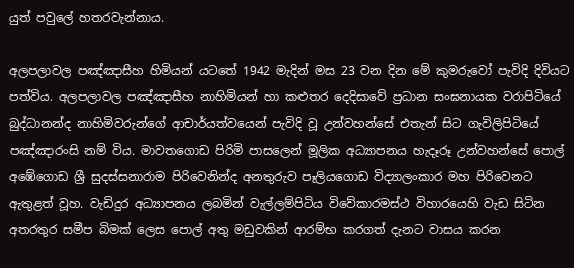යුත් පවුලේ හතරවැන්නාය.

අලපලාවල පඤ්ඤාසීහ හිමියන් යටතේ 1942 මැදින් මස 23 වන දින මේ කුමරුවෝ පැවිදි දිවියට පත්විය. අලපලාවල පඤ්ඤාසීහ නාහිමියන් හා කළුතර දෙදිසාවේ ප්‍රධාන සංඝනායක වරාපිටියේ බුද්ධානන්ද නාහිමිවරුන්ගේ ආචාර්යත්වයෙන් පැවිදි වූ උන්වහන්සේ එතැන් සිට ගැවිලිපිටියේ පඤ්ඤාරංසි නම් විය. මාවතගොඩ පිරිමි පාසලෙන් මූලික අධ්‍යාපනය හැදෑරූ උන්වහන්සේ පොල් අඹේගොඩ ශ්‍රී සුදස්සනාරාම පිරිවෙනින්ද අනතුරුව පෑලියගොඩ විද්‍යාලංකාර මහ පිරිවෙනට ඇතුළත් වූහ. වැඩිදුර අධ්‍යාපනය ලබමින් වැල්ලම්පිටිය විවේකාරමස්ථ විහාරයෙහි වැඩ සිටින අතරතුර සමීප බිමක් ලෙස පොල් අතු මඩුවකින් ආරම්භ කරගත් දැනට වාසය කරන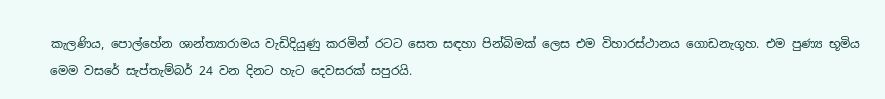කැලණිය, පොල්හේන ශාන්ත්‍යාරාමය වැඩිදියුණු කරමින් රටට සෙත සඳහා පින්බිමක් ලෙස එම විහාරස්ථානය ගොඩනැගූහ. එම පුණ්‍ය භූමිය මෙම වසරේ සැප්තැම්බර් 24 වන දිනට හැට දෙවසරක් සපුරයි.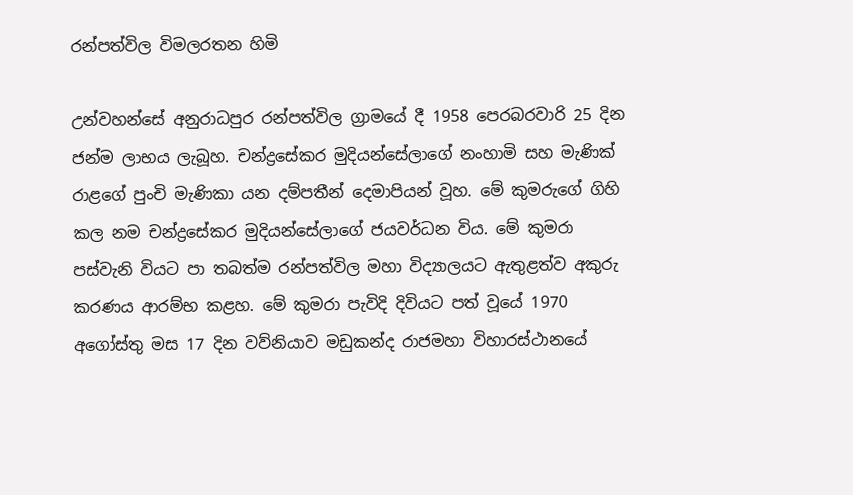රන්පත්විල විමලරතන හිමි

උන්වහන්සේ අනුරාධපුර රන්පත්විල ග්‍රාමයේ දී 1958 පෙරබරවාරි 25 දින ජන්ම ලාභය ලැබූහ. චන්ද්‍රසේකර මුදියන්සේලාගේ නංහාමි සහ මැණික් රාළගේ පුංචි මැණිකා යන දම්පතීන් දෙමාපියන් වූහ. මේ කුමරුගේ ගිහි කල නම චන්ද්‍රසේකර මුදියන්සේලාගේ ජයවර්ධන විය. මේ කුමරා පස්වැනි වියට පා තබත්ම රන්පත්විල මහා විද්‍යාලයට ඇතුළත්ව අකුරු කරණය ආරම්භ කළහ. මේ කුමරා පැවිදි දිවියට පත් වූයේ 1970 අගෝස්තු මස 17 දින වව්නියාව මඩුකන්ද රාජමහා විහාරස්ථානයේ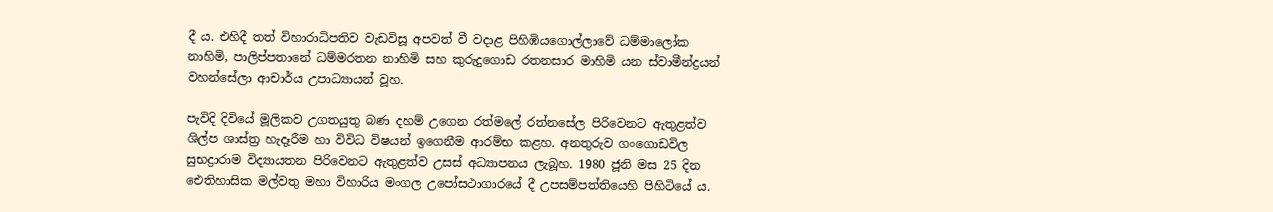දී ය. එහිදී තත් විහාරාධිපතිව වැඩවිසූ අපවත් වී වදාළ පිහිඹියගොල්ලාවේ ධම්මාලෝක නාහිමි, පාලිප්පතානේ ධම්මරතන නාහිමි සහ කුරුදුගොඩ රතනසාර මාහිමි යන ස්වාමීන්ද්‍රයන් වහන්සේලා ආචාර්ය උපාධ්‍යායන් වූහ.

පැවිදි දිවියේ මූලිකව උගතයුතු බණ දහම් උගෙන රත්මලේ රත්නසේල පිරිවෙනට ඇතුළත්ව ශිල්ප ශාස්ත්‍ර හැදෑරීම හා විවිධ විෂයන් ඉගෙනීම ආරම්භ කළහ. අනතුරුව ගංගොඩවිල සුභද්‍රාරාම විද්‍යායතන පිරිවෙනට ඇතුළත්ව උසස් අධ්‍යාපනය ලැබූහ. 1980 ජූනි මස 25 දින ඓතිහාසික මල්වතු මහා විහාරිය මංගල උපෝසථාගාරයේ දී උපසම්පත්තියෙහි පිහිටියේ ය.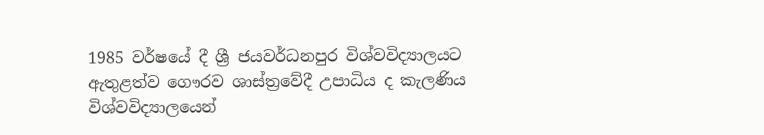1985 වර්ෂයේ දී ශ්‍රී ජයවර්ධනපුර විශ්වවිද්‍යාලයට ඇතුළත්ව ගෞරව ශාස්ත්‍රවේදී උපාධිය ද කැලණිය විශ්වවිද්‍යාලයෙන්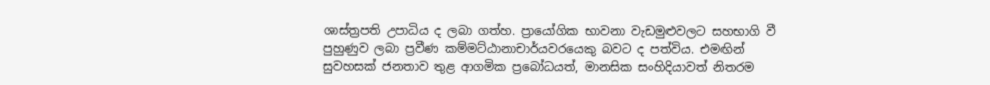ශාස්ත්‍රපති උපාධිය ද ලබා ගත්හ. ප්‍රායෝගික භාවනා වැඩමුළුවලට සහභාගි වී පුහුණුව ලබා ප්‍රවීණ කම්මට්ඨානාචාර්යවරයෙකු බවට ද පත්විය. එමඟින් සුවහසක් ජනතාව තුළ ආගමික ප්‍රබෝධයත්, මානසික සංහිදියාවත් නිතරම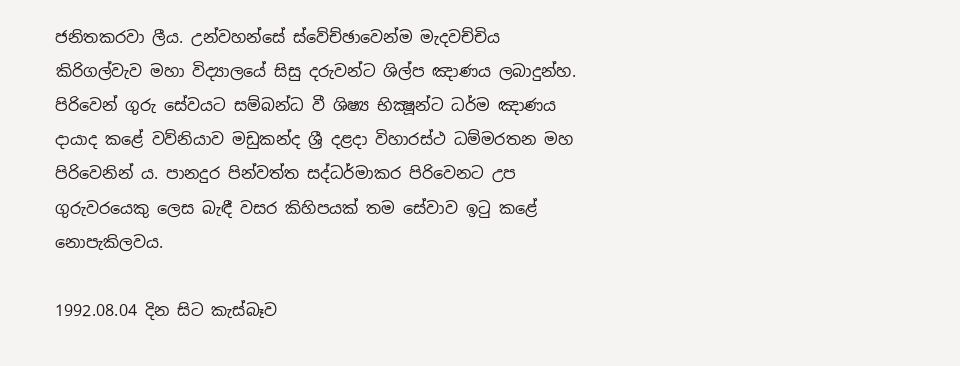ජනිතකරවා ලීය. උන්වහන්සේ ස්වේච්ඡාවෙන්ම මැදවච්චිය කිරිගල්වැව මහා විද්‍යාලයේ සිසු දරුවන්ට ශිල්ප ඤාණය ලබාදුන්හ. පිරිවෙන් ගුරු සේවයට සම්බන්ධ වී ශිෂ්‍ය භික්‍ෂූන්ට ධර්ම ඤාණය දායාද කළේ වව්නියාව මඩුකන්ද ශ්‍රී දළදා විහාරස්ථ ධම්මරතන මහ පිරිවෙනින් ය. පානදුර පින්වත්ත සද්ධර්මාකර පිරිවෙනට උප ගුරුවරයෙකු ලෙස බැඳී වසර කිහිපයක් තම සේවාව ඉටු කළේ නොපැකිලවය.

1992.08.04 දින සිට කැස්බෑව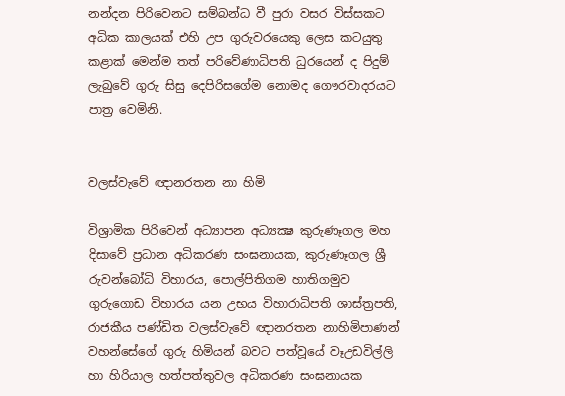නන්දන පිරිවෙනට සම්බන්ධ වී පුරා වසර විස්සකට අධික කාලයක් එහි උප ගුරුවරයෙකු ලෙස කටයුතු කළාක් මෙන්ම තත් පරිවේණාධිපති ධුරයෙන් ද පිදුම් ලැබුවේ ගුරු සිසු දෙපිරිසගේම නොමද ගෞරවාදරයට පාත්‍ර වෙමිනි.


වලස්වැවේ ඥානරතන නා හිමි

විශ්‍රාමික පිරිවෙන් අධ්‍යාපන අධ්‍යක්‍ෂ කුරුණෑගල මහ දිසාවේ ප්‍රධාන අධිකරණ සංඝනායක, කුරුණෑගල ශ්‍රී රුවන්බෝධි විහාරය, පොල්පිතිගම හාතිගමුව ගුරුගොඩ විහාරය යන උභය විහාරාධිපති ශාස්ත්‍රපති, රාජකීය පණ්ඩිත වලස්වැවේ ඥානරතන නාහිමිපාණන් වහන්සේගේ ගුරු හිමියන් බවට පත්වූයේ වෑඋඩවිල්ලි හා හිරියාල හත්පත්තුවල අධිකරණ සංඝනායක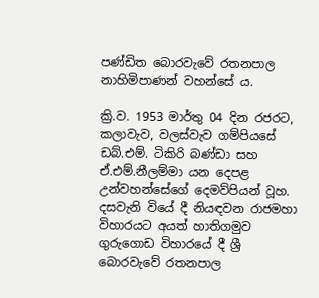පණ්ඩිත බොරවැවේ රතනපාල නාහිමිපාණන් වහන්සේ ය.

ක්‍රි.ව. 1953 මාර්තු 04 දින රජරට, කලාවැව, වලස්වැව ගම්පියසේ ඩබ්.එම්. ටිකිරි බණ්ඩා සහ ඒ.එම්.නීලම්මා යන දෙපළ උන්වහන්සේගේ දෙමව්පියන් වූහ. දසවැනි වියේ දී නියඳවන රාජමහා විහාරයට අයත් හාතිගමුව ගුරුගොඩ විහාරයේ දී ශ්‍රී බොරවැවේ රතනපාල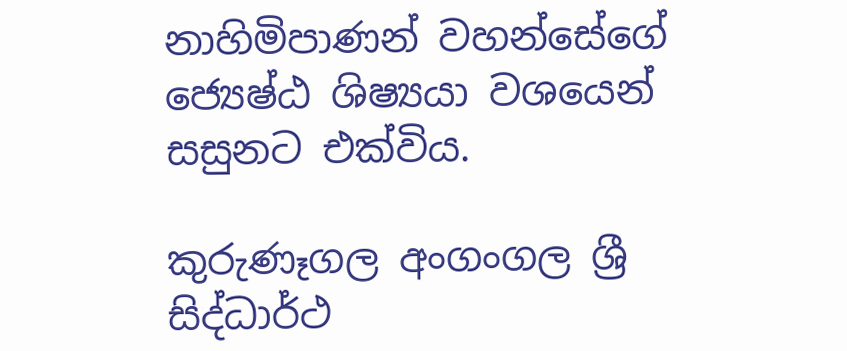නාහිමිපාණන් වහන්සේගේ ජ්‍යෙෂ්ඨ ශිෂ්‍යයා වශයෙන් සසුනට එක්විය.

කුරුණෑගල අංගංගල ශ්‍රී සිද්ධාර්ථ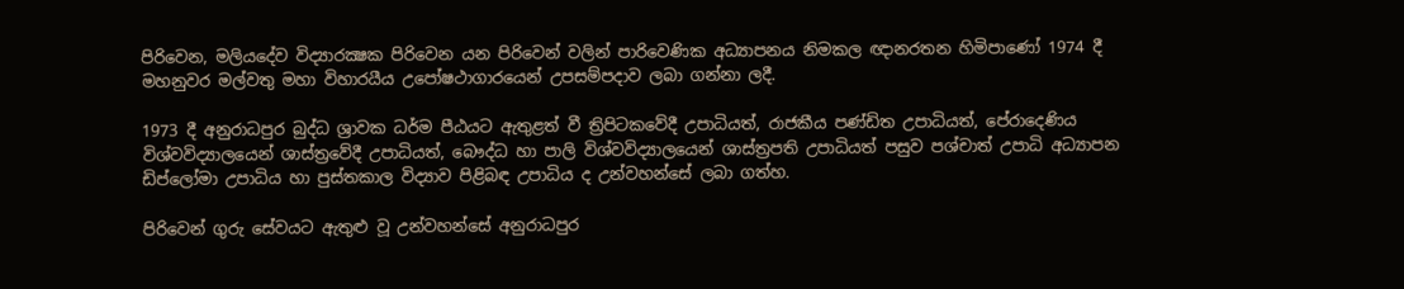පිරිවෙන, මලියදේව විද්‍යාරක්‍ෂක පිරිවෙන යන පිරිවෙන් වලින් පාරිවෙණික අධ්‍යාපනය නිමකල ඥානරතන හිමිපාණෝ 1974 දී මහනුවර මල්වතු මහා විහාරයීය උපෝෂථාගාරයෙන් උපසම්පදාව ලබා ගන්නා ලදී.

1973 දී අනුරාධපුර බුද්ධ ශ්‍රාවක ධර්ම පීඨයට ඇතුළත් වී ත්‍රිපිටකවේදී උපාධියත්, රාජකීය පණ්ඩිත උපාධියත්, පේරාදෙණිය විශ්වවිද්‍යාලයෙන් ශාස්ත්‍රවේදී උපාධියත්, බෞද්ධ හා පාලි විශ්වවිද්‍යාලයෙන් ශාස්ත්‍රපති උපාධියත් පසුව පශ්චාත් උපාධි අධ්‍යාපන ඩිප්ලෝමා උපාධිය හා පුස්තකාල විද්‍යාව පිළිබඳ උපාධිය ද උන්වහන්සේ ලබා ගත්හ.

පිරිවෙන් ගුරු සේවයට ඇතුළු වූ උන්වහන්සේ අනුරාධපුර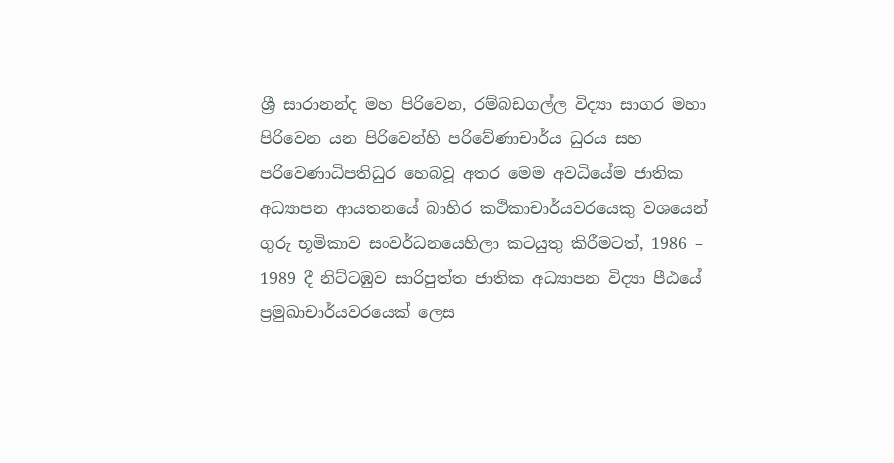ශ්‍රී සාරානන්ද මහ පිරිවෙන, රම්බඩගල්ල විද්‍යා සාගර මහා පිරිවෙන යන පිරිවෙන්හි පරිවේණාචාර්ය ධුරය සහ පරිවෙණාධිපතිධුර හෙබවූ අතර මෙම අවධියේම ජාතික අධ්‍යාපන ආයතනයේ බාහිර කථිකාචාර්යවරයෙකු වශයෙන් ගුරු භූමිකාව සංවර්ධනයෙහිලා කටයුතු කිරීමටත්, 1986 – 1989 දී නිට්ටඹුව සාරිපුත්ත ජාතික අධ්‍යාපන විද්‍යා පීඨයේ ප්‍රමුඛාචාර්යවරයෙක් ලෙස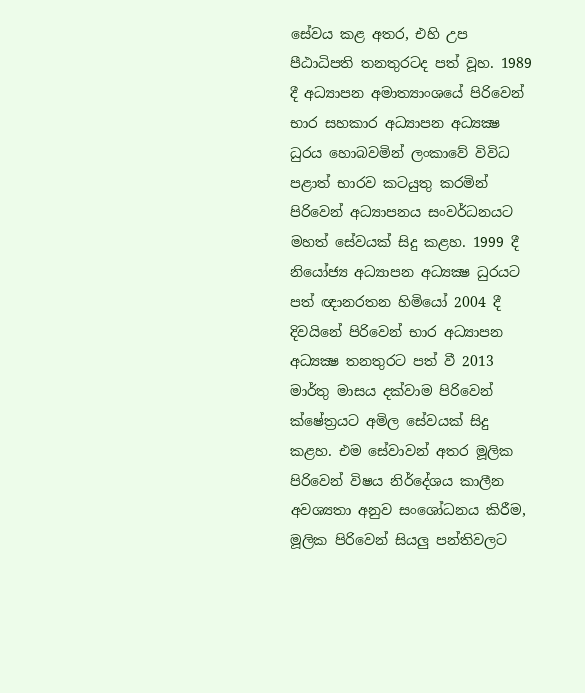සේවය කළ අතර, එහි උප පීඨාධිපති තනතුරටද පත් වූහ. 1989 දී අධ්‍යාපන අමාත්‍යාංශයේ පිරිවෙන් භාර සහකාර අධ්‍යාපන අධ්‍යක්‍ෂ ධුරය හොබවමින් ලංකාවේ විවිධ පළාත් භාරව කටයුතු කරමින් පිරිවෙන් අධ්‍යාපනය සංවර්ධනයට මහත් සේවයක් සිදු කළහ. 1999 දී නියෝජ්‍ය අධ්‍යාපන අධ්‍යක්‍ෂ ධුරයට පත් ඥානරතන හිමියෝ 2004 දී දිවයිනේ පිරිවෙන් භාර අධ්‍යාපන අධ්‍යක්‍ෂ තනතුරට පත් වී 2013 මාර්තු මාසය දක්වාම පිරිවෙන් ක්ෂේත්‍රයට අමිල සේවයක් සිදු කළහ. එම සේවාවන් අතර මූලික පිරිවෙන් විෂය නිර්දේශය කාලීන අවශ්‍යතා අනුව සංශෝධනය කිරීම, මූලික පිරිවෙන් සියලු පන්තිවලට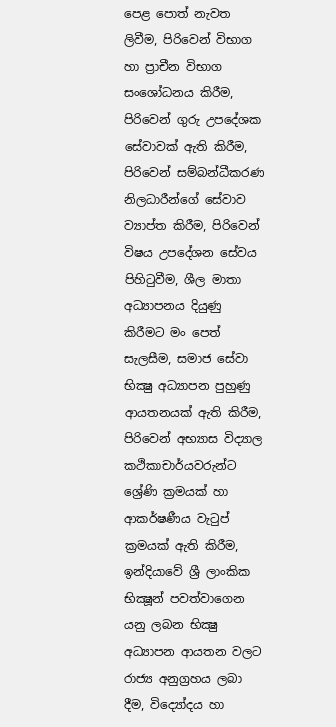පෙළ පොත් නැවත ලිවීම, පිරිවෙන් විභාග හා ප්‍රාචීන විභාග සංශෝධනය කිරීම, පිරිවෙන් ගුරු උපදේශක සේවාවක් ඇති කිරීම, පිරිවෙන් සම්බන්ධීකරණ නිලධාරීන්ගේ සේවාව ව්‍යාප්ත කිරීම, පිරිවෙන් විෂය උපදේශන සේවය පිහිටුවීම, ශීල මාතා අධ්‍යාපනය දියුණු කිරීමට මං පෙත් සැලසීම, සමාජ සේවා භික්‍ෂු අධ්‍යාපන පුහුණු ආයතනයක් ඇති කිරීම, පිරිවෙන් අභ්‍යාස විද්‍යාල කථිකාචාර්යවරුන්ට ශ්‍රේණි ක්‍රමයක් හා ආකර්ෂණීය වැටුප් ක්‍රමයක් ඇති කිරීම, ඉන්දියාවේ ශ්‍රී ලාංකික භික්‍ෂූන් පවත්වාගෙන යනු ලබන භික්‍ෂු අධ්‍යාපන ආයතන වලට රාජ්‍ය අනුග්‍රහය ලබා දීම, විද්‍යෝදය හා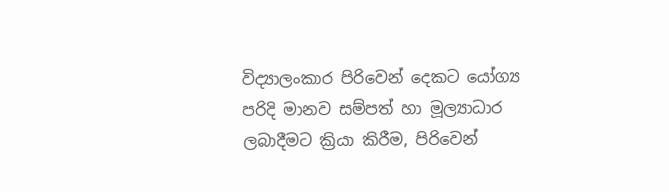විද්‍යාලංකාර පිරිවෙන් දෙකට යෝග්‍ය පරිදි මානව සම්පත් හා මූල්‍යාධාර ලබාදීමට ක්‍රියා කිරීම, පිරිවෙන්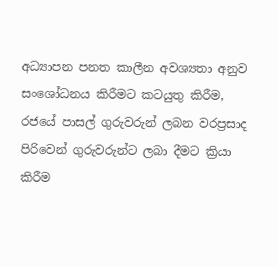අධ්‍යාපන පනත කාලීන අවශ්‍යතා අනුව සංශෝධනය කිරීමට කටයුතු කිරීම, රජයේ පාසල් ගුරුවරුන් ලබන වරප්‍රසාද පිරිවෙන් ගුරුවරුන්ට ලබා දීමට ක්‍රියා කිරීම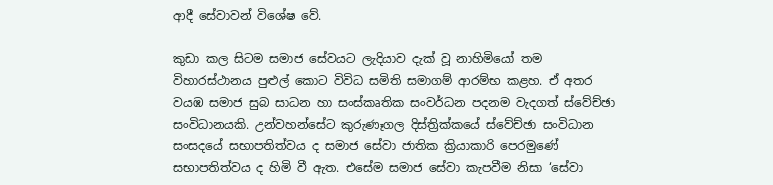ආදී සේවාවන් විශේෂ වේ.

කුඩා කල සිටම සමාජ සේවයට ලැදියාව දැක් වූ නාහිමියෝ තම විහාරස්ථානය පුළුල් කොට විවිධ සමිති සමාගම් ආරම්භ කළහ. ඒ අතර වයඹ සමාජ සුබ සාධන හා සංස්කෘතික සංවර්ධන පදනම වැදගත් ස්වේච්ඡා සංවිධානයකි. උන්වහන්සේට කුරුණෑගල දිස්ත්‍රික්කයේ ස්වේච්ඡා සංවිධාන සංසදයේ සභාපතිත්වය ද සමාජ සේවා ජාතික ක්‍රියාකාරි පෙරමුණේ සභාපතිත්වය ද හිමි වී ඇත. එසේම සමාජ සේවා කැපවීම නිසා ‘සේවා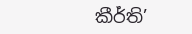කීර්ති’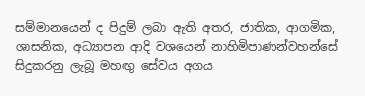සම්මානයෙන් ද පිදුම් ලබා ඇති අතර, ජාතික, ආගමික, ශාසනික, අධ්‍යාපන ආදි වශයෙන් නාහිමිපාණන්වහන්සේ සිදුකරනු ලැබූ මහඟු සේවය අගය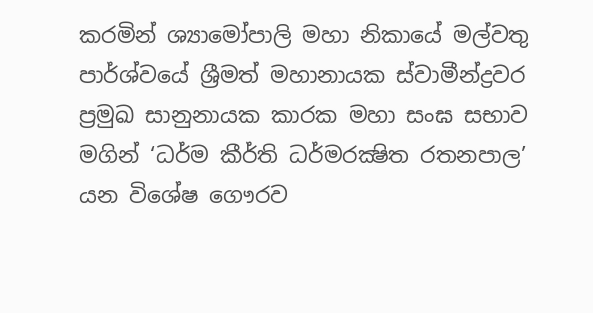කරමින් ශ්‍යාමෝපාලි මහා නිකායේ මල්වතු පාර්ශ්වයේ ශ්‍රීමත් මහානායක ස්වාමීන්ද්‍රවර ප්‍රමුඛ සානුනායක කාරක මහා සංඝ සභාව මගින් ‘ධර්ම කීර්ති ධර්මරක්‍ෂිත රතනපාල’ යන විශේෂ ගෞරව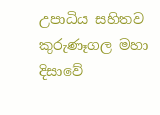උපාධිය සහිතව කුරුණෑගල මහා දිසාවේ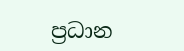ප්‍රධාන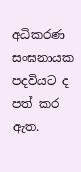අධිකරණ සංඝනායක පදවියට ද පත් කර ඇත.